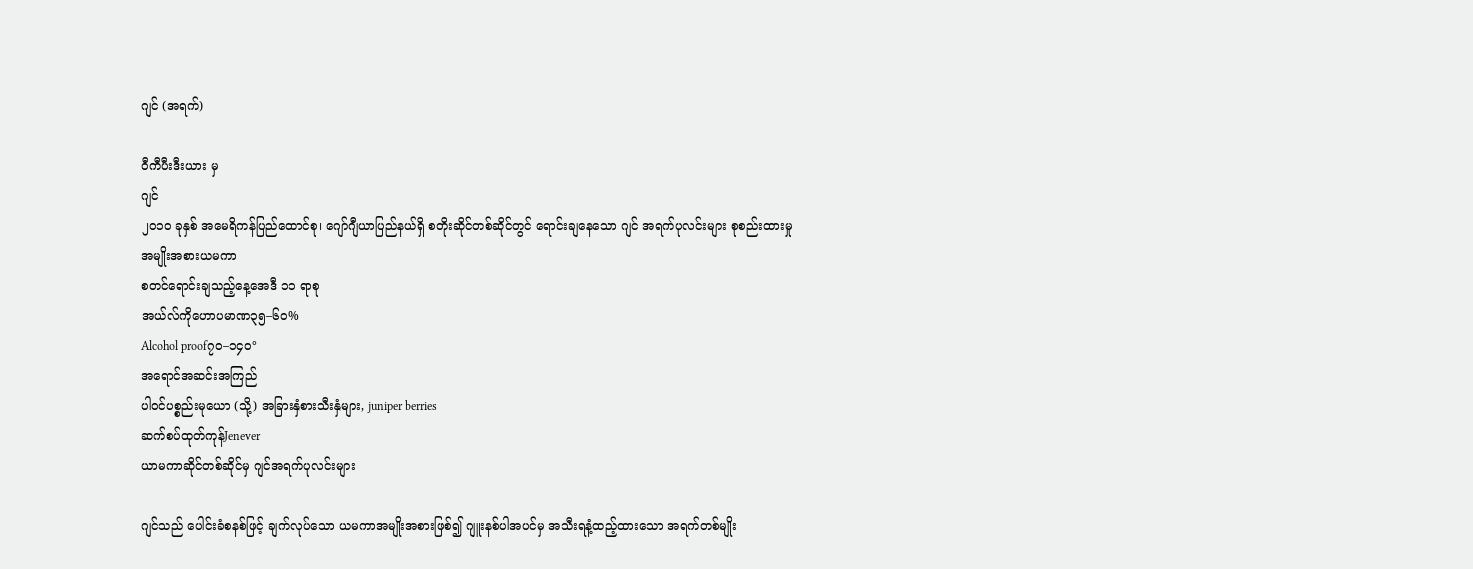ဂျင် (အရက်)

ဝီကီပီးဒီးယား မှ
ဂျင်
၂၀၁၀ ခုနှစ် အမေရိကန်ပြည်ထောင်စု၊ ဂျော်ဂျီယာပြည်နယ်ရှိ စတိုးဆိုင်တစ်ဆိုင်တွင် ရောင်းချနေသော ဂျင် အရက်ပုလင်းများ စုစည်းထားမှု
အမျိုးအစားယမကာ
စတင်ရောင်းချသည့်နေ့အေဒီ ၁၁ ရာစု
အယ်လ်ကိုဟောပမာဏ၃၅–၆၀%
Alcohol proof၇၀–၁၄၀°
အရောင်အဆင်းအကြည်
ပါဝင်ပစ္စည်းမုယော (သို့) အခြားနှံစားသီးနှံများ, juniper berries
ဆက်စပ်ထုတ်ကုန်Jenever
ယာမကာဆိုင်တစ်ဆိုင်မှ ဂျင်အရက်ပုလင်းများ

ဂျင်သည် ပေါင်းခံစနစ်ဖြင့် ချက်လုပ်သော ယမကာအမျိုးအစားဖြစ်၍ ဂျူးနစ်ပါအပင်မှ အသီးရနံ့ထည့်ထားသော အရက်တစ်မျိုး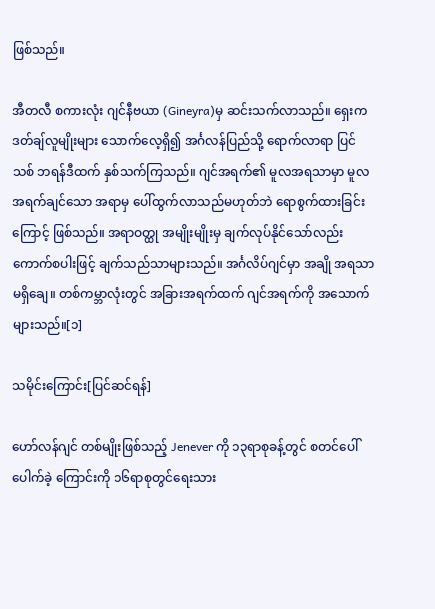ဖြစ်သည်။

အီတလီ စကားလုံး ဂျင်နီဗယာ (Gineyra)မှ ဆင်းသက်လာသည်။ ရှေးက ဒတ်ချ်လူမျိုးများ သောက်လေ့ရှိ၍ အင်္ဂလန်ပြည်သို့ ရောက်လာရာ ပြင်သစ် ဘရန်ဒီထက် နှစ်သက်ကြသည်။ ဂျင်အရက်၏ မူလအရသာမှာ မူလအရက်ချင်သော အရာမှ ပေါ်ထွက်လာသည်မဟုတ်ဘဲ ရောစွက်ထားခြင်းကြောင့် ဖြစ်သည်။ အရာဝတ္ထု အမျိုးမျိုးမှ ချက်လုပ်နိုင်သော်လည်း ကောက်စပါးဖြင့် ချက်သည်သာများသည်။ အင်္ဂလိပ်ဂျင်မှာ အချို အရသာ မရှိချေ။ တစ်ကမ္ဘာလုံးတွင် အခြားအရက်ထက် ဂျင်အရက်ကို အသောက်များသည်။[၁]

သမိုင်းကြောင်း[ပြင်ဆင်ရန်]

ဟော်လန်ဂျင် တစ်မျိုးဖြစ်သည့် Jenever ကို ၁၃ရာစုခန့်တွင် စတင်ပေါ်ပေါက်ခဲ့ ကြောင်းကို ၁၆ရာစုတွင်ရေးသား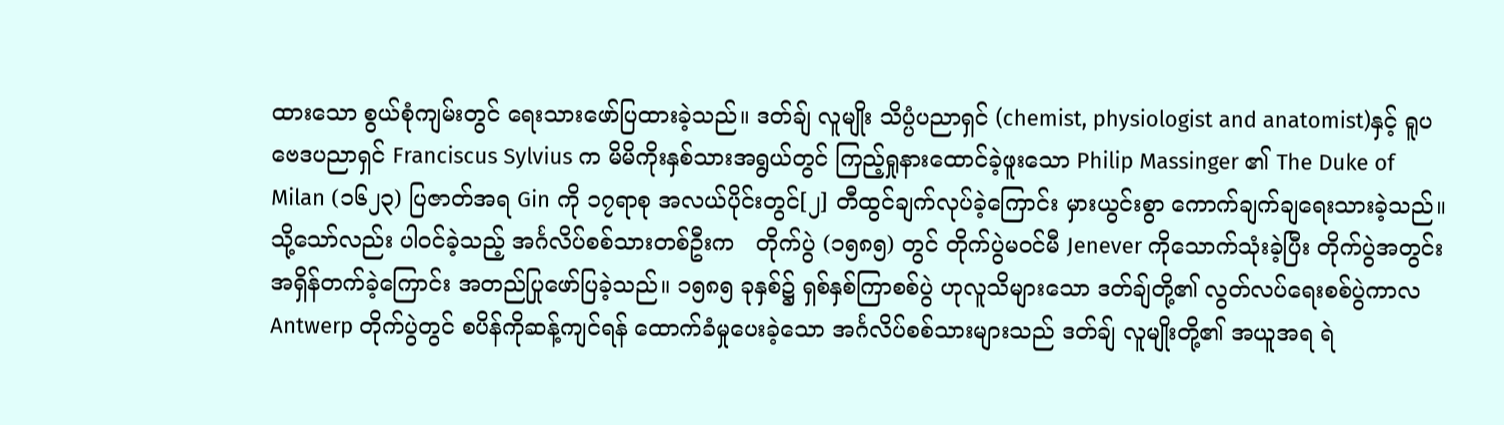ထားသော စွယ်စုံကျမ်းတွင် ရေးသားဖော်ပြထားခဲ့သည်။ ဒတ်ချ် လူမျိုး သိပ္ပံပညာရှင် (chemist, physiologist and anatomist)နှင့် ရူပဗေဒပညာရှင် Franciscus Sylvius က မိမိကိုးနှစ်သားအရွယ်တွင် ကြည့်ရှုနားထောင်ခဲ့ဖူးသော Philip Massinger ၏ The Duke of Milan (၁၆၂၃) ပြဇာတ်အရ Gin ကို ၁၇ရာစု အလယ်ပိုင်းတွင်[၂] တီထွင်ချက်လုပ်ခဲ့ကြောင်း မှားယွင်းစွာ ကောက်ချက်ချရေးသားခဲ့သည်။ သို့သော်လည်း ပါဝင်ခဲ့သည့် အင်္ဂလိပ်စစ်သားတစ်ဦးက   တိုက်ပွဲ (၁၅၈၅) တွင် တိုက်ပွဲမဝင်မီ Jenever ကိုသောက်သုံးခဲ့ပြီး တိုက်ပွဲအတွင်း အရှိန်တက်ခဲ့ကြောင်း အတည်ပြုဖော်ပြခဲ့သည်။ ၁၅၈၅ ခုနှစ်၌ ရှစ်နှစ်ကြာစစ်ပွဲ ဟုလူသိများသော ဒတ်ချ်တို့၏ လွတ်လပ်ရေးစစ်ပွဲကာလ Antwerp တိုက်ပွဲတွင် စပိန်ကိုဆန့်ကျင်ရန် ထောက်ခံမှုပေးခဲ့သော အင်္ဂလိပ်စစ်သားများသည် ဒတ်ချ် လူမျိုးတို့၏ အယူအရ ရဲ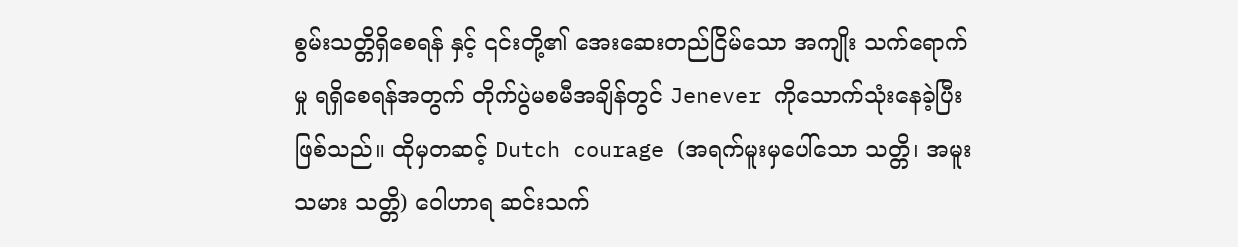စွမ်းသတ္တိရှိစေရန် နှင့် ၎င်းတို့၏ အေးဆေးတည်ငြိမ်သော အကျိုး သက်ရောက်မှု ရရှိစေရန်အတွက် တိုက်ပွဲမစမီအချိန်တွင် Jenever ကိုသောက်သုံးနေခဲ့ပြီး ဖြစ်သည်။ ထိုမှတဆင့် Dutch courage (အရက်မူးမှပေါ်သော သတ္တိ၊ အမူးသမား သတ္တိ) ဝေါဟာရ ဆင်းသက်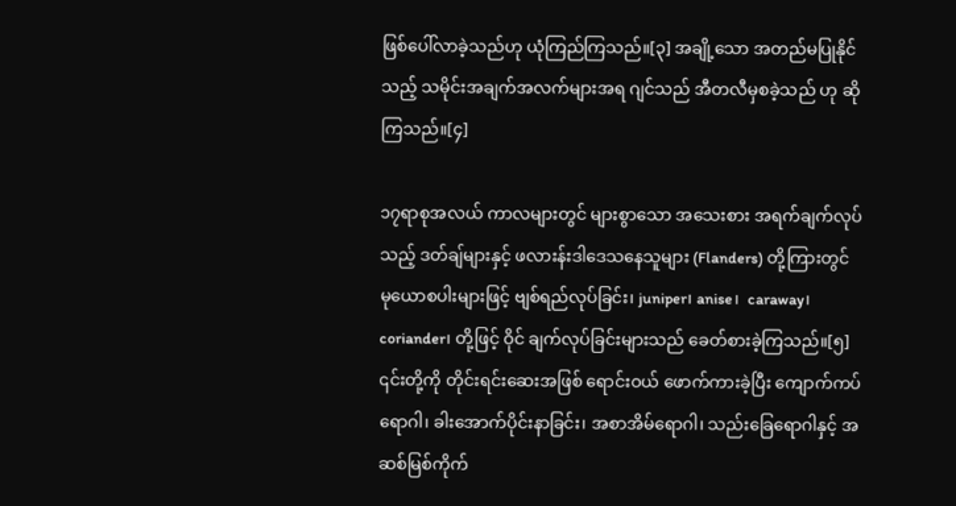ဖြစ်ပေါ်လာခဲ့သည်ဟု ယုံကြည်ကြသည်။[၃] အချို့သော အတည်မပြုနိုင်သည့် သမိုင်းအချက်အလက်များအရ ဂျင်သည် အီတလီမှစခဲ့သည် ဟု ဆိုကြသည်။[၄]

၁၇ရာစုအလယ် ကာလများတွင် များစွာသော အသေးစား အရက်ချက်လုပ်သည့် ဒတ်ချ်များနှင့် ဖလားန်းဒါဒေသနေသူများ (Flanders) တို့ကြားတွင်  မုယောစပါးများဖြင့် ဗျစ်ရည်လုပ်ခြင်း၊ juniper၊ anise၊  caraway၊  coriander၊ တို့ဖြင့် ဝိုင် ချက်လုပ်ခြင်းများသည် ခေတ်စားခဲ့ကြသည်။[၅] ၎င်းတို့ကို တိုင်းရင်းဆေးအဖြစ် ရောင်းဝယ် ဖောက်ကားခဲ့ပြီး ကျောက်ကပ်ရောဂါ၊ ခါးအောက်ပိုင်းနာခြင်း၊ အစာအိမ်ရောဂါ၊ သည်းခြေရောဂါနှင့် အဆစ်မြစ်ကိုက်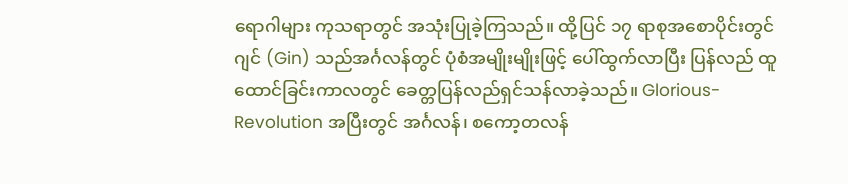ရောဂါများ ကုသရာတွင် အသုံးပြုခဲ့ကြသည်။ ထို့ပြင် ၁၇ ရာစုအစောပိုင်းတွင် ဂျင် (Gin) သည်အင်္ဂလန်တွင် ပုံစံအမျိုးမျိုးဖြင့် ပေါ်ထွက်လာပြီး ပြန်လည် ထူထောင်ခြင်းကာလတွင် ခေတ္တပြန်လည်ရှင်သန်လာခဲ့သည်။ Glorious-Revolution အပြီးတွင် အင်္ဂလန်၊ စကော့တလန်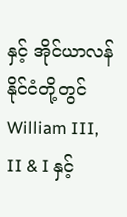နှင့် အိုင်ယာလန်နိုင်ငံတို့တွင် William III, II & I နှင့်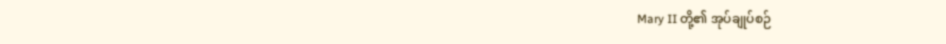Mary II တို့၏ အုပ်ချုပ်စဉ်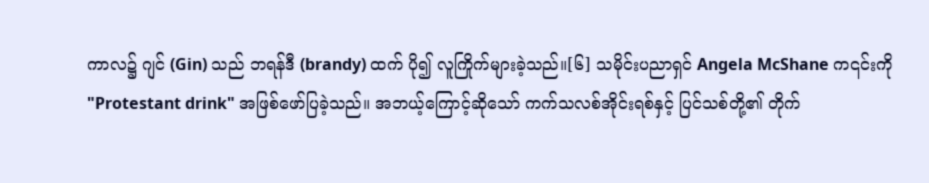ကာလ၌ ဂျင် (Gin) သည် ဘရန်ဒီ (brandy) ထက် ပို၍ လူကြိုက်များခဲ့သည်။[၆] သမိုင်းပညာရှင် Angela McShane က၎င်းကို "Protestant drink" အဖြစ်ဖော်ပြခဲ့သည်။ အဘယ့်ကြောင့်ဆိုသော် ကက်သလစ်အိုင်းရစ်နှင့် ပြင်သစ်တို့၏ တိုက်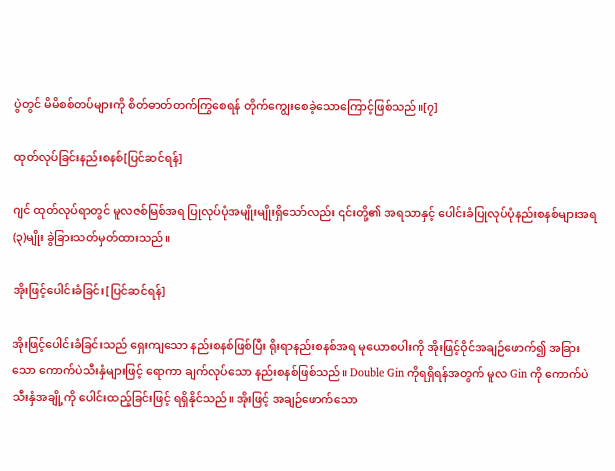ပွဲတွင် မိမိစစ်တပ်များကို စိတ်ဓာတ်တက်ကြွစေရန် တိုက်ကျွေးစေခဲ့သောကြောင့်ဖြစ်သည်။[၇]

ထုတ်လုပ်ခြင်းနည်းစနစ်[ပြင်ဆင်ရန်]

ဂျင် ထုတ်လုပ်ရာတွင် မူလဇစ်မြစ်အရ ပြုလုပ်ပုံအမျိုးမျိုးရှိသော်လည်း ၎င်းတို့၏ အရသာနှင့် ပေါင်းခံပြုလုပ်ပုံနည်းစနစ်များအရ (၃)မျိုး ခွဲခြားသတ်မှတ်ထားသည်။

အိုးဖြင့်ပေါင်းခံခြင်း[ပြင်ဆင်ရန်]

အိုးဖြင့်ပေါင်းခံခြင်းသည် ရှေးကျသော နည်းစနစ်ဖြစ်ပြီး ရိုးရာနည်းစနစ်အရ မုယောစပါးကို အိုးဖြင့်ဝိုင်အချဉ်ဖောက်၍ အခြားသော ကောက်ပဲသီးနှံများဖြင့် ရောကာ ချက်လုပ်သော နည်းစနစ်ဖြစ်သည်။ Double Gin ကိုရရှိရန်အတွက် မူလ Gin ကို ကောက်ပဲသီးနှံအချို့ကို ပေါင်းထည့်ခြင်းဖြင့် ရရှိနိုင်သည်။ အိုးဖြင့် အချဉ်ဖောက်သော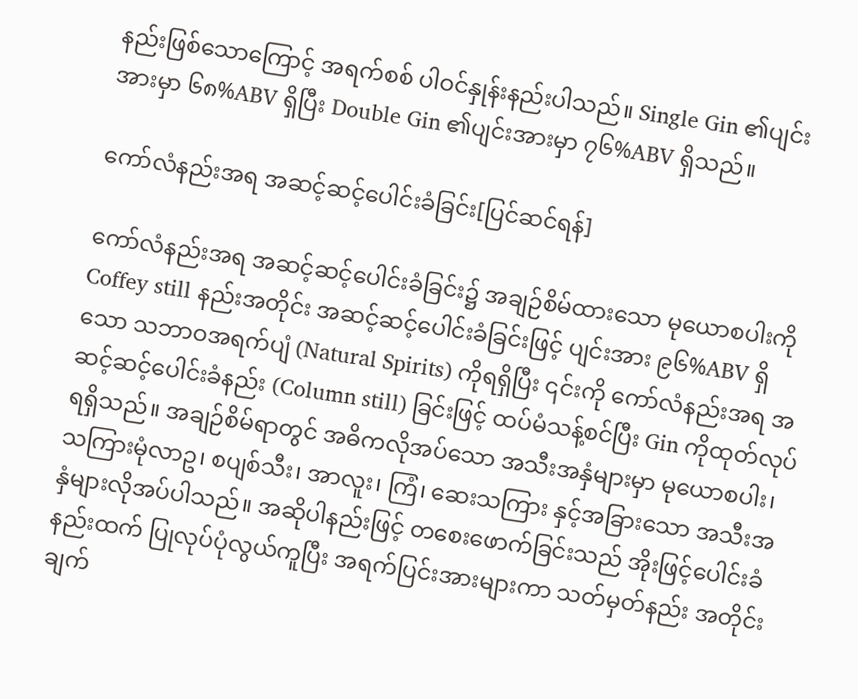နည်းဖြစ်သောကြောင့် အရက်စစ် ပါဝင်နှုန်းနည်းပါသည်။ Single Gin ၏ပျင်းအားမှာ ၆၈%ABV ရှိပြီး Double Gin ၏ပျင်းအားမှာ ၇၆%ABV ရှိသည်။

ကော်လံနည်းအရ အဆင့်ဆင့်ပေါင်းခံခြင်း[ပြင်ဆင်ရန်]

ကော်လံနည်းအရ အဆင့်ဆင့်ပေါင်းခံခြင်း၌ အချဉ်စိမ်ထားသော မုယောစပါးကို Coffey still နည်းအတိုင်း အဆင့်ဆင့်ပေါင်းခံခြင်းဖြင့် ပျင်းအား ၉၆%ABV ရှိသော သဘာဝအရက်ပျံ (Natural Spirits) ကိုရရှိပြီး ၎င်းကို ကော်လံနည်းအရ အဆင့်ဆင့်ပေါင်းခံနည်း (Column still) ခြင်းဖြင့် ထပ်မံသန့်စင်ပြီး Gin ကိုထုတ်လုပ်ရရှိသည်။ အချဉ်စိမ်ရာတွင် အဓိကလိုအပ်သော အသီးအနှံများမှာ မုယောစပါး၊ သကြားမုံလာဥ၊ စပျစ်သီး၊ အာလူး၊ ကြံ၊ ဆေးသကြား နှင့်အခြားသော အသီးအနှံများလိုအပ်ပါသည်။ အဆိုပါနည်းဖြင့် တစေးဖောက်ခြင်းသည် အိုးဖြင့်ပေါင်းခံနည်းထက် ပြုလုပ်ပုံလွယ်ကူပြီး အရက်ပြင်းအားများကာ သတ်မှတ်နည်း အတိုင်းချက်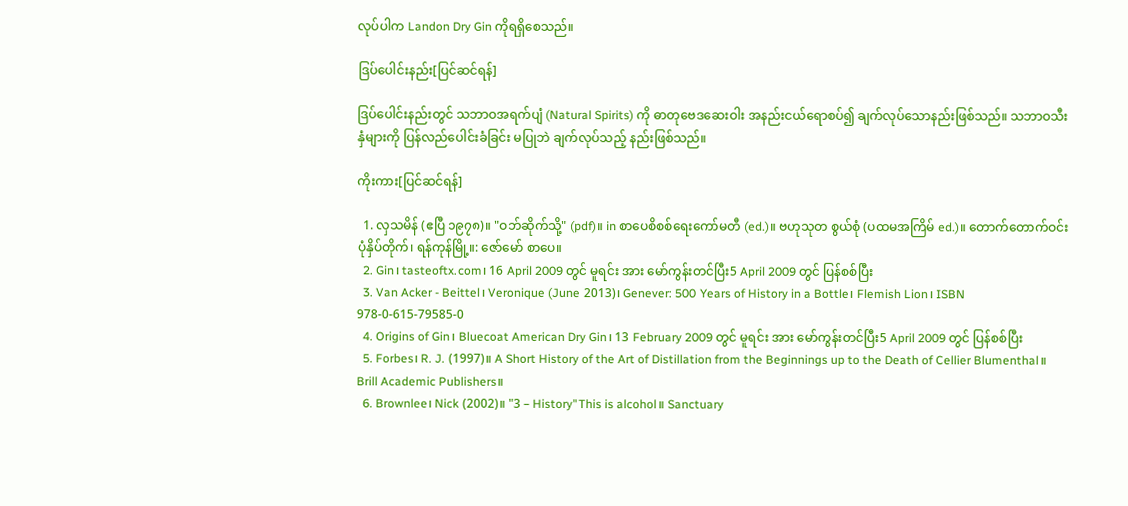လုပ်ပါက Landon Dry Gin ကိုရရှိစေသည်။

ဒြပ်ပေါင်းနည်း[ပြင်ဆင်ရန်]

ဒြပ်ပေါင်းနည်းတွင် သဘာဝအရက်ပျံ (Natural Spirits) ကို ဓာတုဗေဒဆေးဝါး အနည်းငယ်ရောစပ်၍ ချက်လုပ်သောနည်းဖြစ်သည်။ သဘာဝသီးနှံများကို ပြန်လည်ပေါင်းခံခြင်း မပြုဘဲ ချက်လုပ်သည့် နည်းဖြစ်သည်။

ကိုးကား[ပြင်ဆင်ရန်]

  1. လှသမိန် (ဧပြီ ၁၉၇၈)။ "ဝဘ်ဆိုက်သို့" (pdf)။ in စာပေစိစစ်ရေးကော်မတီ (ed.)။ ဗဟုသုတ စွယ်စုံ (ပထမအကြိမ် ed.)။ တောက်တောက်ဝင်း ပုံနှိပ်တိုက်၊ ရန်ကုန်မြို့။: ဇော်မော် စာပေ။
  2. Gin၊ tasteoftx.com၊ 16 April 2009 တွင် မူရင်း အား မော်ကွန်းတင်ပြီး5 April 2009 တွင် ပြန်စစ်ပြီး
  3. Van Acker - Beittel၊ Veronique (June 2013)၊ Genever: 500 Years of History in a Bottle၊ Flemish Lion၊ ISBN 978-0-615-79585-0
  4. Origins of Gin၊ Bluecoat American Dry Gin၊ 13 February 2009 တွင် မူရင်း အား မော်ကွန်းတင်ပြီး5 April 2009 တွင် ပြန်စစ်ပြီး
  5. Forbes၊ R. J. (1997)။ A Short History of the Art of Distillation from the Beginnings up to the Death of Cellier Blumenthal။ Brill Academic Publishers။
  6. Brownlee၊ Nick (2002)။ "3 – History"This is alcohol။ Sanctuary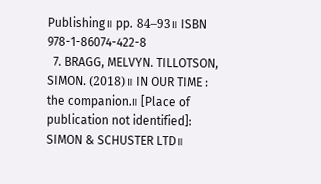Publishing။ pp. 84–93။ ISBN 978-1-86074-422-8
  7. BRAGG, MELVYN. TILLOTSON, SIMON. (2018)။ IN OUR TIME : the companion.။ [Place of publication not identified]: SIMON & SCHUSTER LTD။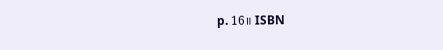p. 16။ ISBN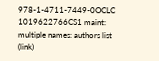978-1-4711-7449-0OCLC 1019622766CS1 maint: multiple names: authors list (link)